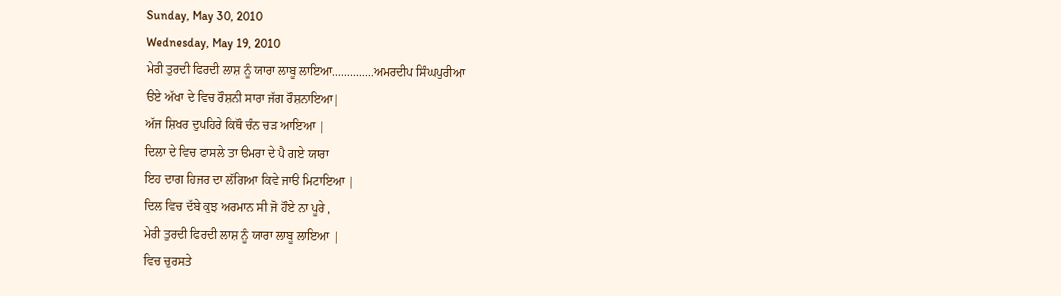Sunday, May 30, 2010
Wednesday, May 19, 2010
ਮੇਰੀ ਤੁਰਦੀ ਫਿਰਦੀ ਲਾਸ਼ ਨੂੰ ਯਾਰਾ ਲਾਬੂ ਲਾਇਆ..............ਅਮਰਦੀਪ ਸਿੰਘਪੁਰੀਆ
ੳਏ ਅੱਖਾ ਦੇ ਵਿਚ ਰੌਸ਼ਨੀ ਸਾਰਾ ਜੱਗ ਰੌਸ਼ਨਾਇਆ|
ਅੱਜ ਸ਼ਿਖਰ ਦੁਪਹਿਰੇ ਕਿਥੌ ਚੰਨ ਚੜ ਆਇਆ |
ਦਿਲਾ ਦੇ ਵਿਚ ਫਾਸਲੇ ਤਾ ੳਮਰਾ ਦੇ ਪੈ ਗਏ ਯਾਰਾ
ਇਹ ਦਾਗ ਹਿਜਰ ਦਾ ਲੱਗਿਆ ਕਿਵੇ ਜਾੳ ਮਿਟਾਇਆ |
ਦਿਲ ਵਿਚ ਦੱਬੇ ਕੁਝ ਅਰਮਾਨ ਸੀ ਜੋ ਹੌਏ ਨਾ ਪੂਰੇ ,
ਮੇਰੀ ਤੁਰਦੀ ਫਿਰਦੀ ਲਾਸ਼ ਨੂੰ ਯਾਰਾ ਲਾਬੂ ਲਾਇਆ |
ਵਿਚ ਚੁਰਸਤੇ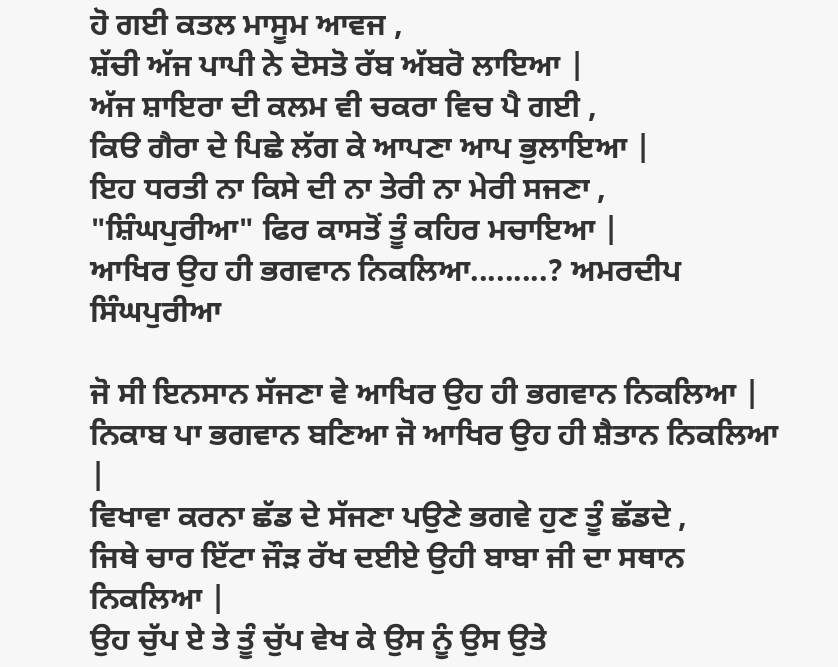ਹੋ ਗਈ ਕਤਲ ਮਾਸੂਮ ਆਵਜ ,
ਸ਼ੱਚੀ ਅੱਜ ਪਾਪੀ ਨੇ ਦੋਸਤੋ ਰੱਬ ਅੱਬਰੋ ਲਾਇਆ |
ਅੱਜ ਸ਼ਾਇਰਾ ਦੀ ਕਲਮ ਵੀ ਚਕਰਾ ਵਿਚ ਪੈ ਗਈ ,
ਕਿੳ ਗੈਰਾ ਦੇ ਪਿਛੇ ਲੱਗ ਕੇ ਆਪਣਾ ਆਪ ਭੁਲਾਇਆ |
ਇਹ ਧਰਤੀ ਨਾ ਕਿਸੇ ਦੀ ਨਾ ਤੇਰੀ ਨਾ ਮੇਰੀ ਸਜਣਾ ,
"ਸ਼ਿੰਘਪੁਰੀਆ" ਫਿਰ ਕਾਸਤੋਂ ਤੂੰ ਕਹਿਰ ਮਚਾਇਆ |
ਆਖਿਰ ਉਹ ਹੀ ਭਗਵਾਨ ਨਿਕਲਿਆ.........? ਅਮਰਦੀਪ ਸਿੰਘਪੁਰੀਆ

ਜੋ ਸੀ ਇਨਸਾਨ ਸੱਜਣਾ ਵੇ ਆਖਿਰ ਉਹ ਹੀ ਭਗਵਾਨ ਨਿਕਲਿਆ |
ਨਿਕਾਬ ਪਾ ਭਗਵਾਨ ਬਣਿਆ ਜੋ ਆਖਿਰ ਉਹ ਹੀ ਸ਼ੈਤਾਨ ਨਿਕਲਿਆ |
ਵਿਖਾਵਾ ਕਰਨਾ ਛੱਡ ਦੇ ਸੱਜਣਾ ਪਉਣੇ ਭਗਵੇ ਹੁਣ ਤੂੰ ਛੱਡਦੇ ,
ਜਿਥੇ ਚਾਰ ਇੱਟਾ ਜੌੜ ਰੱਖ ਦਈਏ ਉਹੀ ਬਾਬਾ ਜੀ ਦਾ ਸਥਾਨ ਨਿਕਲਿਆ |
ਉਹ ਚੁੱਪ ਏ ਤੇ ਤੂੰ ਚੁੱਪ ਵੇਖ ਕੇ ਉਸ ਨੂੰ ਉਸ ਉਤੇ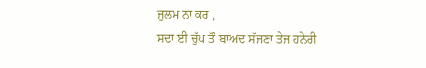ਜੁਲਮ ਨਾ ਕਰ ,
ਸਦਾ ਈ ਚੁੱਪ ਤੌ ਬਾਅਦ ਸੱਜਣਾ ਤੇਜ ਹਨੇਰੀ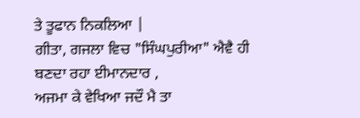ਤੇ ਤੂਫਾਨ ਨਿਕਲਿਆ |
ਗੀਤਾ, ਗਜਲਾ ਵਿਚ "ਸਿੰਘਪੁਰੀਆ" ਐਵੈ ਹੀ ਬਣਦਾ ਰਹਾ ਈਮਾਨਦਾਰ ,
ਅਜਮਾ ਕੇ ਵੇਖਿਆ ਜਦੌ ਮੈ ਤਾ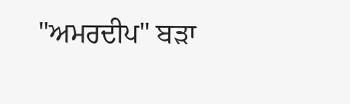"ਅਮਰਦੀਪ" ਬੜਾ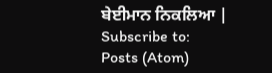ਬੇਈਮਾਨ ਨਿਕਲਿਆ |
Subscribe to:
Posts (Atom)